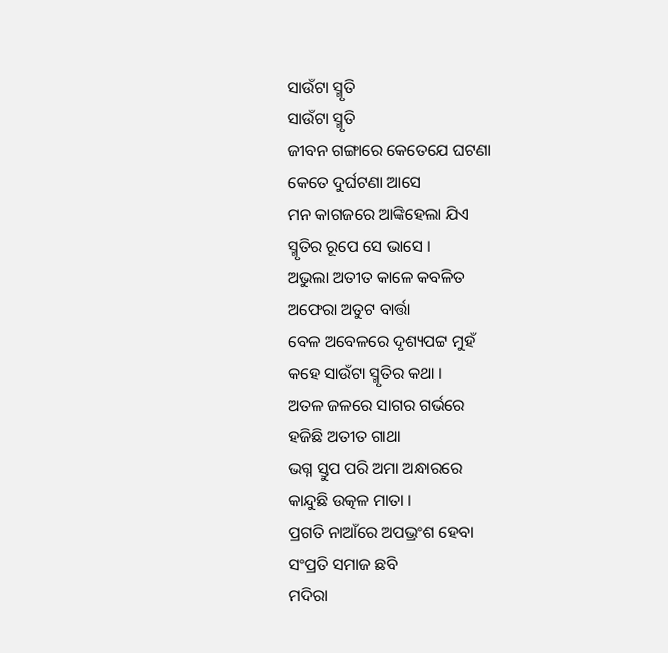ସାଉଁଟା ସ୍ମୃତି
ସାଉଁଟା ସ୍ମୃତି
ଜୀବନ ଗଙ୍ଗାରେ କେତେଯେ ଘଟଣା
କେତେ ଦୁର୍ଘଟଣା ଆସେ
ମନ କାଗଜରେ ଆଙ୍କିହେଲା ଯିଏ
ସ୍ମୃତିର ରୂପେ ସେ ଭାସେ ।
ଅଭୁଲା ଅତୀତ କାଳେ କବଳିତ
ଅଫେରା ଅତୁଟ ବାର୍ତ୍ତା
ବେଳ ଅବେଳରେ ଦୃଶ୍ୟପଟ୍ଟ ମୁହଁ
କହେ ସାଉଁଟା ସ୍ମୃତିର କଥା ।
ଅତଳ ଜଳରେ ସାଗର ଗର୍ଭରେ
ହଜିଛି ଅତୀତ ଗାଥା
ଭଗ୍ନ ସ୍ତୁପ ପରି ଅମା ଅନ୍ଧାରରେ
କାନ୍ଦୁଛି ଉତ୍କଳ ମାତା ।
ପ୍ରଗତି ନାଆଁରେ ଅପଭ୍ରଂଶ ହେବା
ସଂପ୍ରତି ସମାଜ ଛବି
ମଦିରା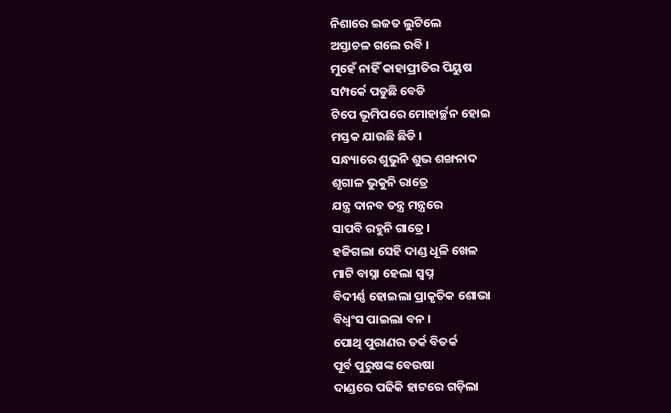ନିଶାରେ ଇଜତ ଲୁଟିଲେ
ଅସ୍ତାଚଳ ଗଲେ ରବି ।
ମୁହେଁ ନାହିଁ କାହାପ୍ରୀତିର ପିୟୁଷ
ସମ୍ପର୍କେ ପଡୁଛି ବେଡି
ଟିପେ ଭୂମିପରେ ମୋହାର୍ଚ୍ଛନ ହୋଇ
ମସ୍ତକ ଯାଉଛି ଛିଡି ।
ସନ୍ଧ୍ୟାରେ ଶୁଭୁନି ଶୁଭ ଶଙ୍ଖନାଦ
ଶୃଗାଳ ଭୁକୁନି ରାତ୍ରେ
ଯନ୍ତ୍ର ଦାନବ ତନ୍ତ୍ର ମନ୍ତ୍ରରେ
ସାପବି ରହୁନି ଗାତ୍ରେ ।
ହଜିଗଲା ସେହି ଦାଣ୍ଡ ଧୂଳି ଖେଳ
ମାଟି ବାସ୍ନା ହେଲା ସ୍ବପ୍ନ
ବିଦୀର୍ଣ୍ଣ ହୋଇଲା ପ୍ରାକୃତିକ ଶୋଭା
ବିଧ୍ଵଂସ ପାଇଲା ବନ ।
ପୋଥି ପୁରାଣର ତର୍କ ବିତର୍କ
ପୂର୍ବ ପୁରୁଷଙ୍କ ବେଉଷା
ଦାଣ୍ଡରେ ପଢିକି ହାଟରେ ଗଡ଼ିଲା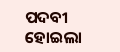ପଦବୀ ହୋଇଲା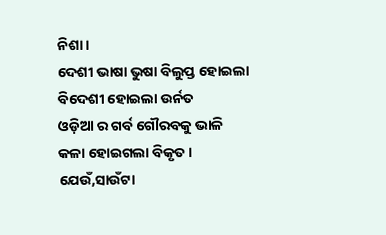ନିଶା ।
ଦେଶୀ ଭାଷା ଭୁଷା ବିଲୁପ୍ତ ହୋଇଲା
ବିଦେଶୀ ହୋଇଲା ଉର୍ନତ
ଓଡ଼ିଆ ର ଗର୍ବ ଗୌରବକୁ ଭାଳି
କଳା ହୋଇଗଲା ବିକୃତ ।
ଯେଉଁ,ସାଉଁଟା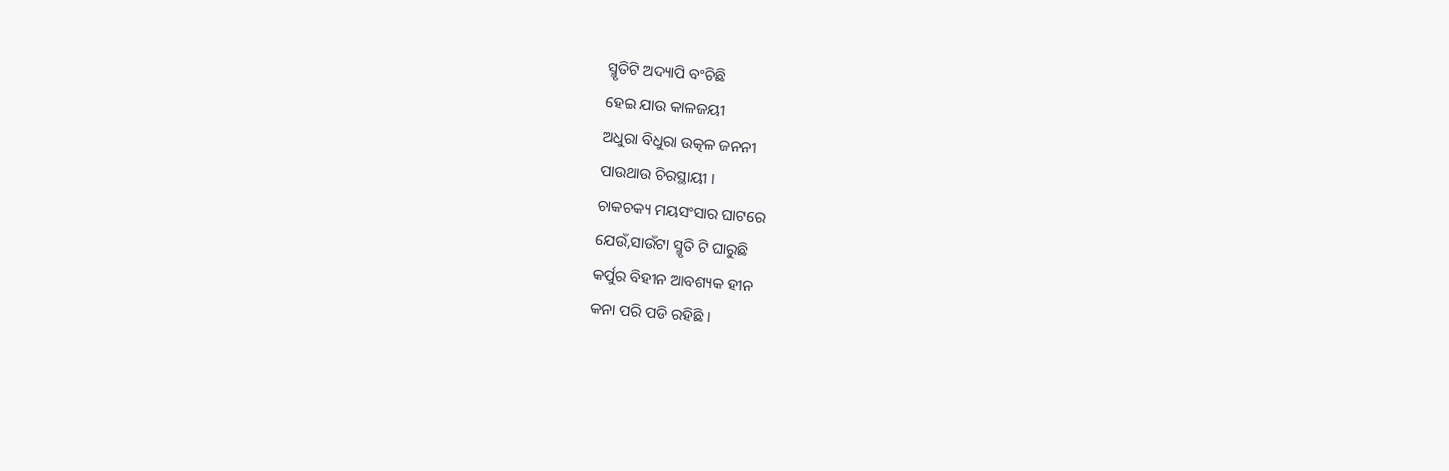ସ୍ମୃତିଟି ଅଦ୍ୟାପି ବଂଚିଛି
ହେଇ ଯାଉ କାଳଜୟୀ
ଅଧୁରା ବିଧୁରା ଉତ୍କଳ ଜନନୀ
ପାଉଥାଉ ଚିରସ୍ଥାୟୀ ।
ଚାକଚକ୍ୟ ମୟସଂସାର ଘାଟରେ
ଯେଉଁ,ସାଉଁଟା ସ୍ମୃତି ଟି ଘାରୁଛି
କର୍ପୁର ବିହୀନ ଆବଶ୍ୟକ ହୀନ
କନା ପରି ପଡି ରହିଛି ।